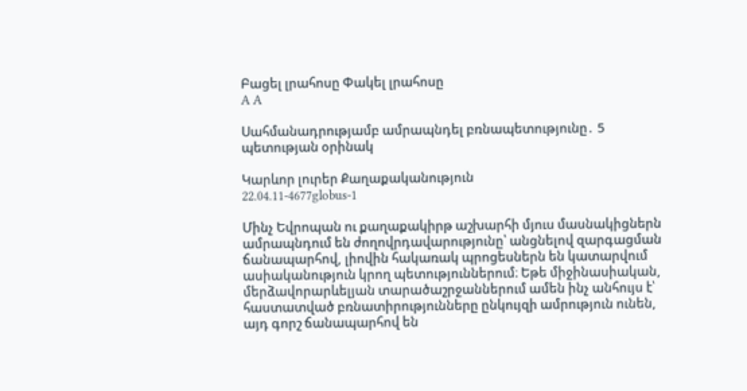Բացել լրահոսը Փակել լրահոսը
A A

Սահմանադրությամբ ամրապնդել բռնապետությունը․ 5 պետության օրինակ

Կարևոր լուրեր Քաղաքականություն
22.04.11-4677globus-1

Մինչ Եվրոպան ու քաղաքակիրթ աշխարհի մյուս մասնակիցներն ամրապնդում են ժողովրդավարությունը՝ անցնելով զարգացման ճանապարհով, լիովին հակառակ պրոցեսներն են կատարվում ասիականություն կրող պետություններում։ Եթե միջինասիական, մերձավորարևելյան տարածաշրջաններում ամեն ինչ անհույս է՝ հաստատված բռնատիրությունները ընկույզի ամրություն ունեն, այդ գորշ ճանապարհով են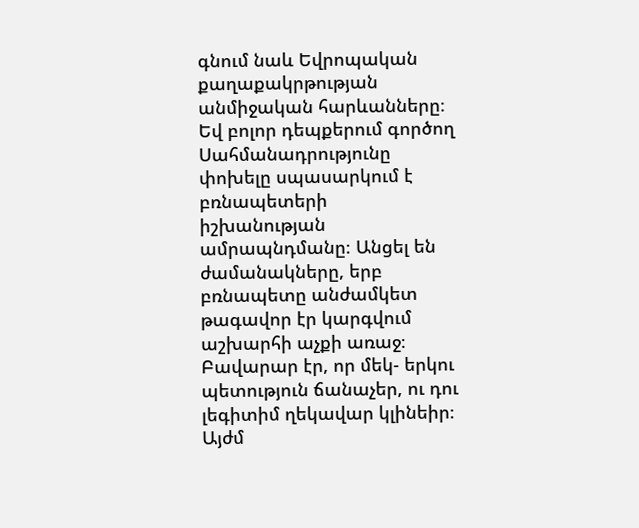գնում նաև Եվրոպական քաղաքակրթության անմիջական հարևանները։ Եվ բոլոր դեպքերում գործող Սահմանադրությունը փոխելը սպասարկում է բռնապետերի իշխանության ամրապնդմանը։ Անցել են ժամանակները, երբ բռնապետը անժամկետ թագավոր էր կարգվում աշխարհի աչքի առաջ։ Բավարար էր, որ մեկ- երկու պետություն ճանաչեր, ու դու լեգիտիմ ղեկավար կլինեիր։ Այժմ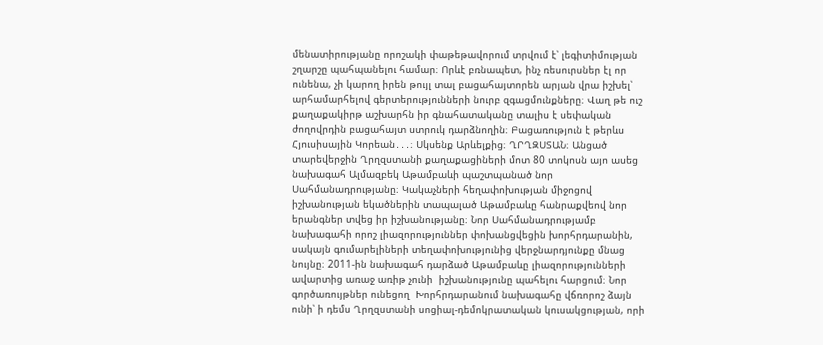մենատիրությանը որոշակի փաթեթավորում տրվում է՝ լեգիտիմության շղարշը պահպանելու համար։ Որևէ բռնապետ, ինչ ռեսուրսներ էլ որ ունենա, չի կարող իրեն թույլ տալ բացահայտորեն արյան վրա իշխել՝ արհամարհելով գերտերությունների նուրբ զգացմունքները։ Վաղ թե ուշ քաղաքակիրթ աշխարհն իր գնահատականը տալիս է սեփական ժողովրդին բացահայտ ստրուկ դարձնողին։ Բացառություն է թերևս Հյուսիսային Կորեան․․․։ Սկսենք Արևելքից։ ՂՐՂԶՍՏԱՆ։ Անցած տարեվերջին Ղրղզստանի քաղաքացիների մոտ 80 տոկոսն այո ասեց նախագահ Ալմազբեկ Աթամբաևի պաշտպանած նոր Սահմանադրությանը։ Կակաչների հեղափոխության միջոցով իշխանության եկածներին տապալած Աթամբաևը հանրաքվեով նոր երանգներ տվեց իր իշխանությանը։ Նոր Սահմանադրությամբ նախագահի որոշ լիազորություններ փոխանցվեցին խորհրդարանին, սակայն գումարելիների տեղափոխությունից վերջնարդյունքը մնաց նույնը։ 2011-ին նախագահ դարձած Աթամբաևը լիազորությունների ավարտից առաջ առիթ չունի  իշխանությունը պահելու հարցում։ Նոր գործառույթներ ունեցող  Խորհրդարանում նախագահը վճռորոշ ձայն ունի՝ ի դեմս Ղրղզստանի սոցիալ-դեմոկրատական կուսակցության, որի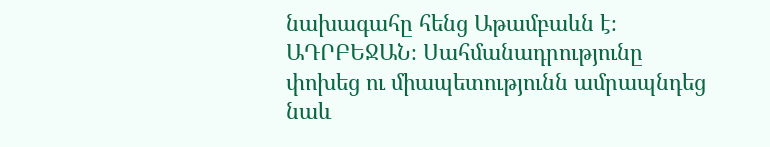նախագահը հենց Աթամբաևն է։ ԱԴՐԲԵՋԱՆ։ Սահմանադրությունը փոխեց ու միապետությունն ամրապնդեց նաև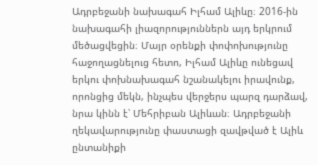Ադրբեջանի նախագահ Իլհամ Ալիևը։ 2016-ին նախագահի լիազորություններն այդ երկրում մեծացվեցին։ Մայր օրենքի փոփոխությունը հաջողացնելուց հետո, Իլհամ Ալիևը ունեցավ երկու փոխնախագահ նշանակելու իրավունք, որոնցից մեկն, ինչպես վերջերս պարզ դարձավ, նրա կինն է՝ Մեհրիբան Ալիևան։ Ադրբեջանի ղեկավարությունը փաստացի զավթված է Ալիև ընտանիքի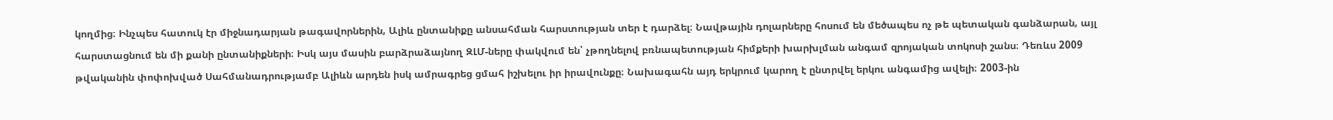կողմից։ Ինչպես հատուկ էր միջնադարյան թագավորներին, Ալիև ընտանիքը անսահման հարստության տեր է դարձել։ Նավթային դոլարները հոսում են մեծապես ոչ թե պետական գանձարան, այլ հարստացնում են մի քանի ընտանիքների։ Իսկ այս մասին բարձրաձայնող ԶԼՄ-ները փակվում են՝ չթողնելով բռնապետության հիմքերի խարխլման անգամ զրոյական տոկոսի շանս։ Դեռևս 2009 թվականին փոփոխված Սահմանադրությամբ Ալիևն արդեն իսկ ամրագրեց ցմահ իշխելու իր իրավունքը։ Նախագահն այդ երկրում կարող է ընտրվել երկու անգամից ավելի։ 2003-ին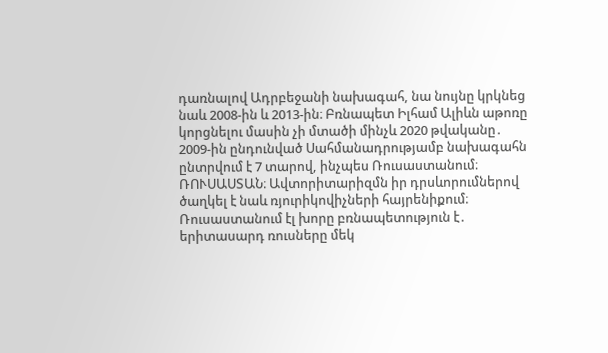դառնալով Ադրբեջանի նախագահ, նա նույնը կրկնեց նաև 2008-ին և 2013-ին։ Բռնապետ Իլհամ Ալիևն աթոռը կորցնելու մասին չի մտածի մինչև 2020 թվականը․ 2009-ին ընդունված Սահմանադրությամբ նախագահն ընտրվում է 7 տարով, ինչպես Ռուսաստանում։ ՌՈՒՍԱՍՏԱՆ։ Ավտորիտարիզմն իր դրսևորումներով ծաղկել է նաև ռյուրիկովիչների հայրենիքում։ Ռուսաստանում էլ խորը բռնապետություն է․ երիտասարդ ռուսները մեկ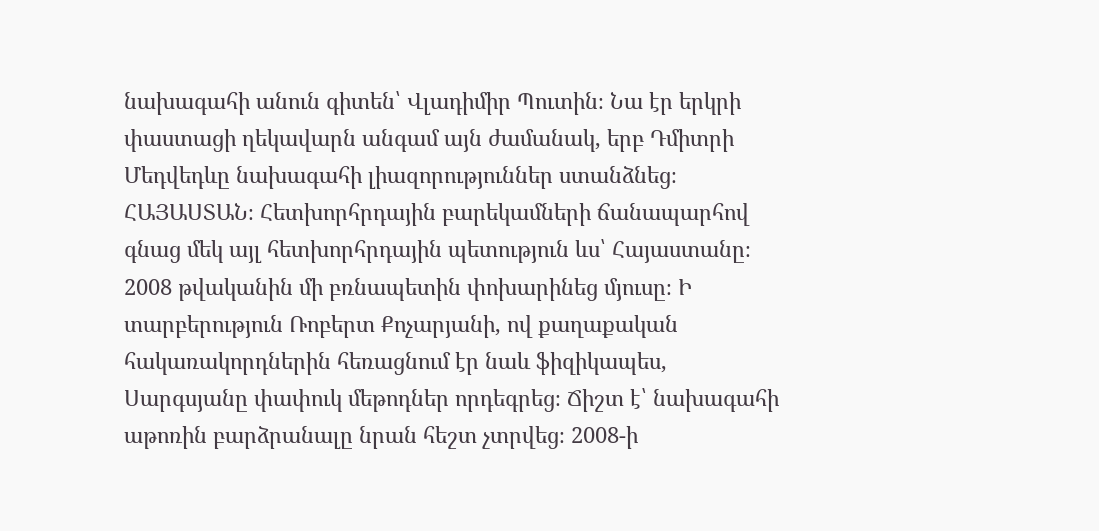նախագահի անուն գիտեն՝ Վլադիմիր Պուտին։ Նա էր երկրի փաստացի ղեկավարն անգամ այն ժամանակ, երբ Դմիտրի Մեդվեդևը նախագահի լիազորություններ ստանձնեց։ ՀԱՅԱՍՏԱՆ։ Հետխորհրդային բարեկամների ճանապարհով գնաց մեկ այլ հետխորհրդային պետություն ևս՝ Հայաստանը։ 2008 թվականին մի բռնապետին փոխարինեց մյուսը։ Ի տարբերություն Ռոբերտ Քոչարյանի, ով քաղաքական հակառակորդներին հեռացնում էր նաև ֆիզիկապես, Սարգսյանը փափուկ մեթոդներ որդեգրեց։ Ճիշտ է՝ նախագահի աթոռին բարձրանալը նրան հեշտ չտրվեց։ 2008-ի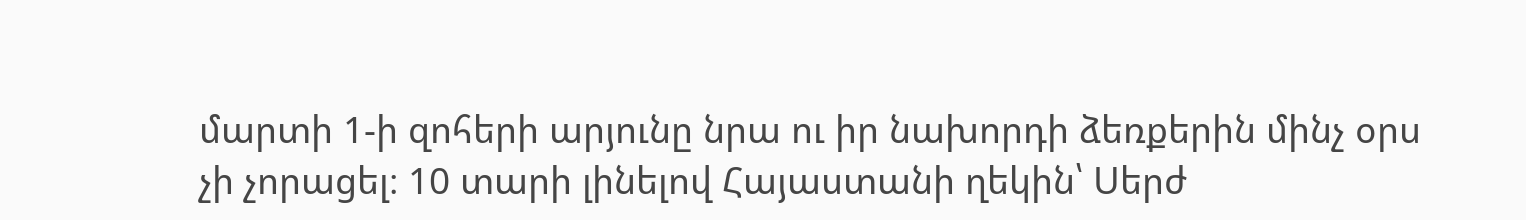մարտի 1-ի զոհերի արյունը նրա ու իր նախորդի ձեռքերին մինչ օրս չի չորացել։ 10 տարի լինելով Հայաստանի ղեկին՝ Սերժ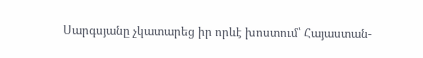Սարգսյանը չկատարեց իր որևէ խոստում՝ Հայաստան-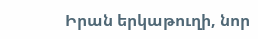Իրան երկաթուղի, նոր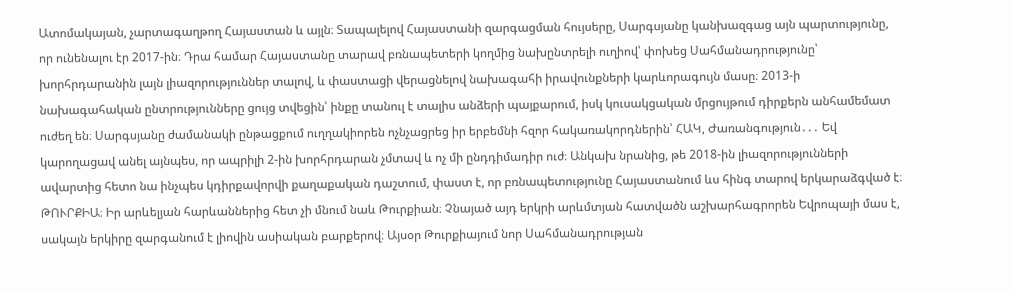Ատոմակայան, չարտագաղթող Հայաստան և այլն։ Տապալելով Հայաստանի զարգացման հույսերը, Սարգսյանը կանխազգաց այն պարտությունը, որ ունենալու էր 2017-ին։ Դրա համար Հայաստանը տարավ բռնապետերի կողմից նախընտրելի ուղիով՝ փոխեց Սահմանադրությունը՝ խորհրդարանին լայն լիազորություններ տալով, և փաստացի վերացնելով նախագահի իրավունքների կարևորագույն մասը։ 2013-ի նախագահական ընտրությունները ցույց տվեցին՝ ինքը տանուլ է տալիս անձերի պայքարում, իսկ կուսակցական մրցույթում դիրքերն անհամեմատ ուժեղ են։ Սարգսյանը ժամանակի ընթացքում ուղղակիորեն ոչնչացրեց իր երբեմնի հզոր հակառակորդներին՝ ՀԱԿ, Ժառանգություն․․․ Եվ կարողացավ անել այնպես, որ ապրիլի 2-ին խորհրդարան չմտավ և ոչ մի ընդդիմադիր ուժ։ Անկախ նրանից, թե 2018-ին լիազորությունների ավարտից հետո նա ինչպես կդիրքավորվի քաղաքական դաշտում, փաստ է, որ բռնապետությունը Հայաստանում ևս հինգ տարով երկարաձգված է։ ԹՈՒՐՔԻԱ։ Իր արևելյան հարևաններից հետ չի մնում նաև Թուրքիան։ Չնայած այդ երկրի արևմտյան հատվածն աշխարհագրորեն Եվրոպայի մաս է, սակայն երկիրը զարգանում է լիովին ասիական բարքերով։ Այսօր Թուրքիայում նոր Սահմանադրության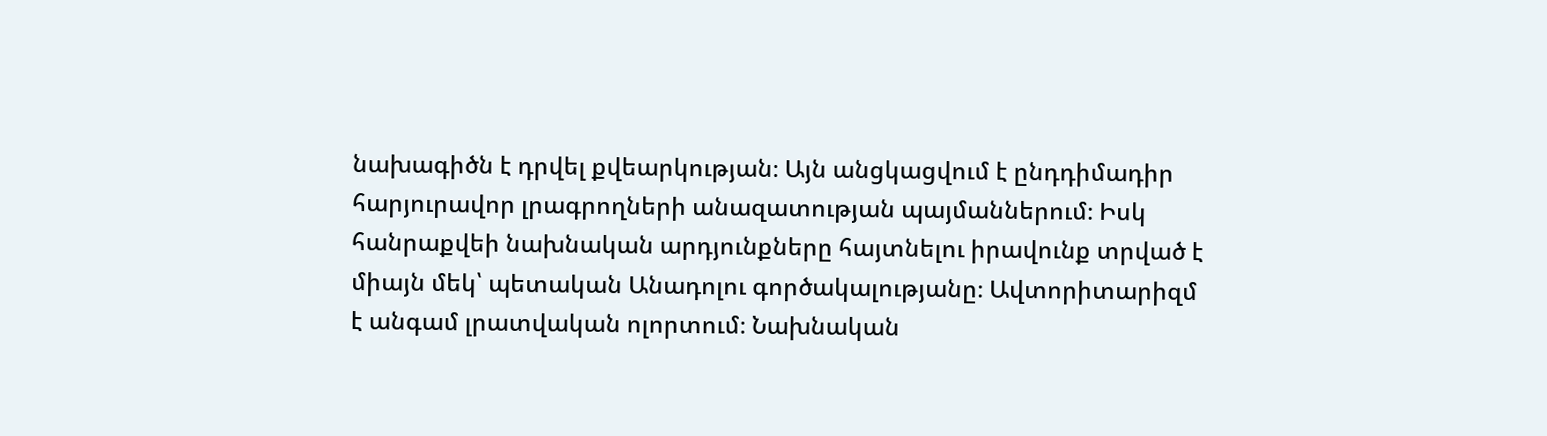նախագիծն է դրվել քվեարկության։ Այն անցկացվում է ընդդիմադիր հարյուրավոր լրագրողների անազատության պայմաններում։ Իսկ հանրաքվեի նախնական արդյունքները հայտնելու իրավունք տրված է միայն մեկ՝ պետական Անադոլու գործակալությանը։ Ավտորիտարիզմ է անգամ լրատվական ոլորտում։ Նախնական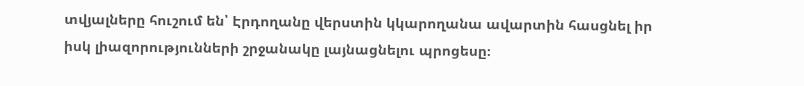տվյալները հուշում են՝ Էրդողանը վերստին կկարողանա ավարտին հասցնել իր իսկ լիազորությունների շրջանակը լայնացնելու պրոցեսը։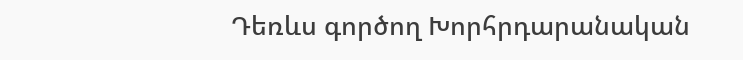Դեռևս գործող Խորհրդարանական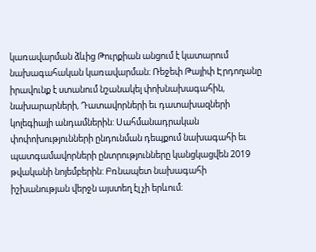կառավարման ձևից Թուրքիան անցում է կատարում նախագահական կառավարման։ Ռեջեփ Թայիփ Էրդողանը իրավունք է ստանում նշանակել փոխնախագահին, նախարարների, Դատավորների եւ դատախազների կոլեգիայի անդամներին: Սահմանադրական փոփոխությունների ընդունման դեպքում նախագահի եւ պատգամավորների ընտրությունները կանցկացվեն 2019 թվականի նոյեմբերին: Բռնապետ նախագահի իշխանության վերջն այստեղ էլ չի երևում։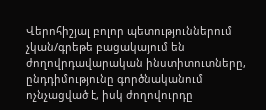Վերոհիշյալ բոլոր պետություններում չկան/գրեթե բացակայում են ժողովրդավարական ինստիտուտները, ընդդիմությունը գործնականում ոչնչացված է, իսկ ժողովուրդը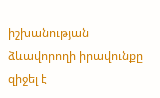իշխանության ձևավորողի իրավունքը զիջել է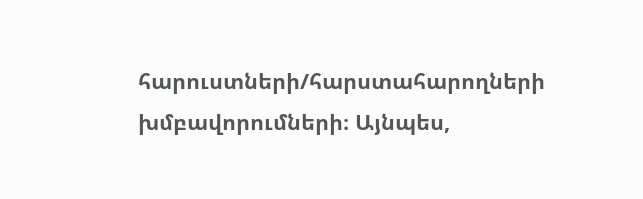հարուստների/հարստահարողների խմբավորումների։ Այնպես,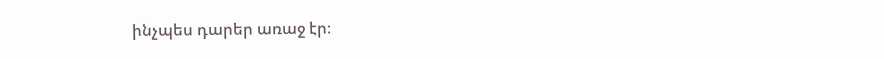ինչպես դարեր առաջ էր։